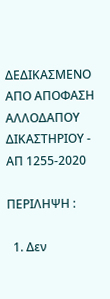ΔΕΔΙΚΑΣΜΕΝΟ ΑΠΟ ΑΠΟΦΑΣΗ ΑΛΛΟΔΑΠΟΥ ΔΙΚΑΣΤΗΡΙΟΥ - ΑΠ 1255-2020

ΠΕΡΙΛΗΨΗ :

  1. Δεν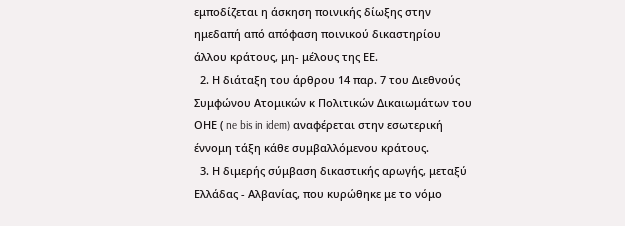εμποδίζεται η άσκηση ποινικής δίωξης στην ημεδαπή από απόφαση ποινικού δικαστηρίου άλλου κράτους, μη- μέλους της ΕΕ.
  2. Η διάταξη του άρθρου 14 παρ. 7 του Διεθνούς Συμφώνου Ατομικών κ Πολιτικών Δικαιωμάτων του ΟΗΕ ( ne bis in idem) αναφέρεται στην εσωτερική έννομη τάξη κάθε συμβαλλόμενου κράτους.
  3. Η διμερής σύμβαση δικαστικής αρωγής, μεταξύ Ελλάδας - Αλβανίας, που κυρώθηκε με το νόμο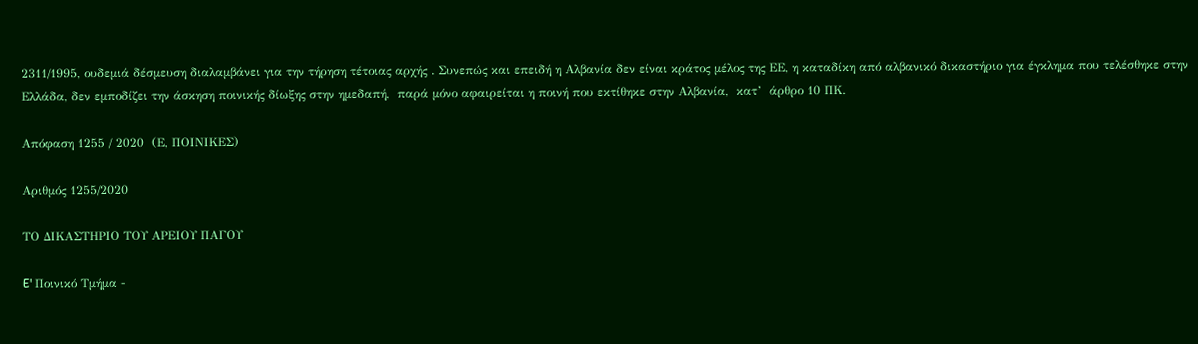2311/1995, ουδεμιά δέσμευση διαλαμβάνει για την τήρηση τέτοιας αρχής . Συνεπώς και επειδή η Αλβανία δεν είναι κράτος μέλος της ΕΕ, η καταδίκη από αλβανικό δικαστήριο για έγκλημα που τελέσθηκε στην Ελλάδα, δεν εμποδίζει την άσκηση ποινικής δίωξης στην ημεδαπή,  παρά μόνο αφαιρείται η ποινή που εκτίθηκε στην Αλβανία,  κατ’  άρθρο 10 ΠΚ.

Απόφαση 1255 / 2020  (Ε, ΠΟΙΝΙΚΕΣ)

Αριθμός 1255/2020

ΤΟ ΔΙΚΑΣΤΗΡΙΟ ΤΟΥ ΑΡΕΙΟΥ ΠΑΓΟΥ

E' Ποινικό Τμήμα -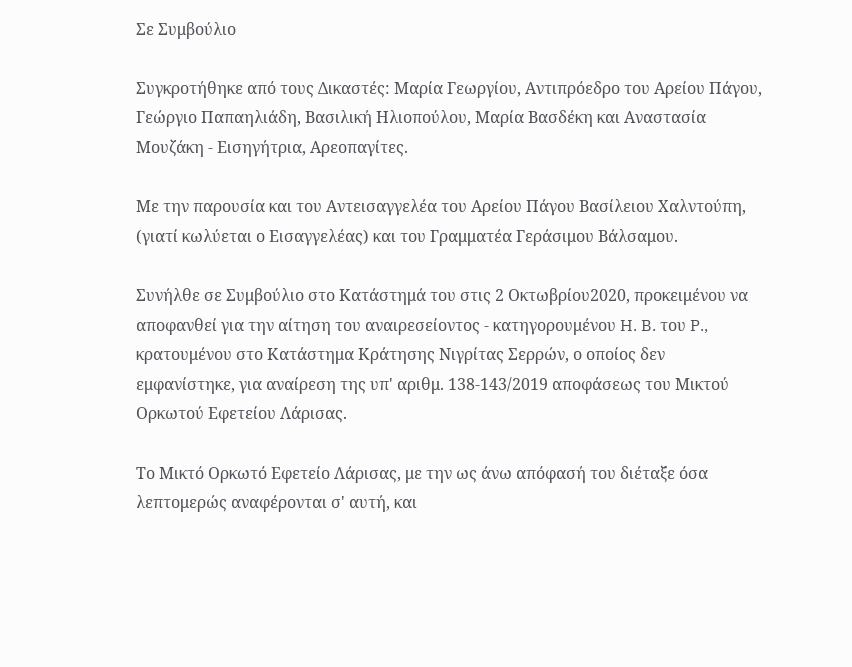Σε Συμβούλιο

Συγκροτήθηκε από τους Δικαστές: Μαρία Γεωργίου, Αντιπρόεδρο του Αρείου Πάγου, Γεώργιο Παπαηλιάδη, Βασιλική Ηλιοπούλου, Μαρία Βασδέκη και Αναστασία Μουζάκη - Εισηγήτρια, Αρεοπαγίτες.

Με την παρουσία και του Αντεισαγγελέα του Αρείου Πάγου Βασίλειου Χαλντούπη, (γιατί κωλύεται ο Εισαγγελέας) και του Γραμματέα Γεράσιμου Βάλσαμου.

Συνήλθε σε Συμβούλιο στο Κατάστημά του στις 2 Οκτωβρίου2020, προκειμένου να αποφανθεί για την αίτηση του αναιρεσείοντος - κατηγορουμένου H. B. του P., κρατουμένου στο Κατάστημα Κράτησης Νιγρίτας Σερρών, ο οποίος δεν εμφανίστηκε, για αναίρεση της υπ' αριθμ. 138-143/2019 αποφάσεως του Μικτού Ορκωτού Εφετείου Λάρισας.

Το Μικτό Ορκωτό Εφετείο Λάρισας, με την ως άνω απόφασή του διέταξε όσα λεπτομερώς αναφέρονται σ' αυτή, και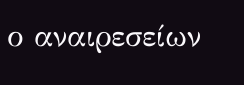ο αναιρεσείων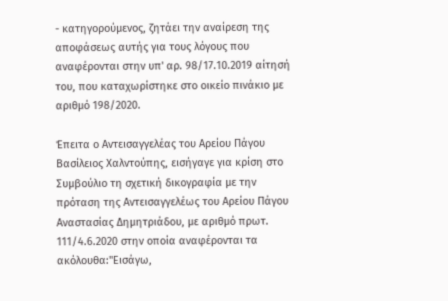- κατηγορούμενος, ζητάει την αναίρεση της αποφάσεως αυτής για τους λόγους που αναφέρονται στην υπ' αρ. 98/17.10.2019 αίτησή του, που καταχωρίστηκε στο οικείο πινάκιο με αριθμό 198/2020.

Έπειτα ο Αντεισαγγελέας του Αρείου Πάγου Βασίλειος Χαλντούπης, εισήγαγε για κρίση στο Συμβούλιο τη σχετική δικογραφία με την πρόταση της Αντεισαγγελέως του Αρείου Πάγου Αναστασίας Δημητριάδου, με αριθμό πρωτ. 111/4.6.2020 στην οποία αναφέρονται τα ακόλουθα:"Εισάγω,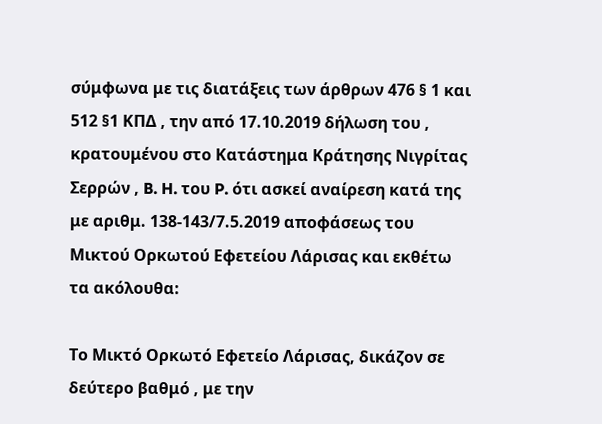σύμφωνα με τις διατάξεις των άρθρων 476 § 1 και 512 §1 ΚΠΔ , την από 17.10.2019 δήλωση του , κρατουμένου στο Κατάστημα Κράτησης Νιγρίτας Σερρών , B. H. του P. ότι ασκεί αναίρεση κατά της με αριθμ. 138-143/7.5.2019 αποφάσεως του Μικτού Ορκωτού Εφετείου Λάρισας και εκθέτω τα ακόλουθα:

Το Μικτό Ορκωτό Εφετείο Λάρισας, δικάζον σε δεύτερο βαθμό , με την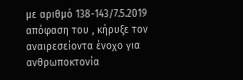με αριθμό 138-143/7.5.2019 απόφαση του , κήρυξε τον αναιρεσείοντα ένοχο για ανθρωποκτονία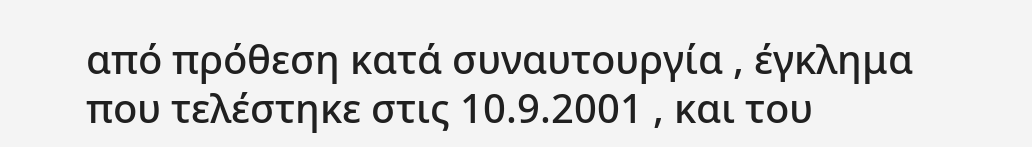από πρόθεση κατά συναυτουργία , έγκλημα που τελέστηκε στις 10.9.2001 , και του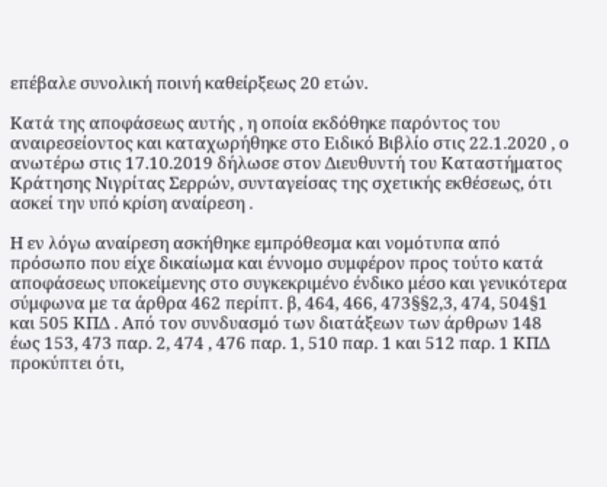επέβαλε συνολική ποινή καθείρξεως 20 ετών.

Κατά της αποφάσεως αυτής , η οποία εκδόθηκε παρόντος του αναιρεσείοντος και καταχωρήθηκε στο Ειδικό Βιβλίο στις 22.1.2020 , ο ανωτέρω στις 17.10.2019 δήλωσε στον Διευθυντή του Καταστήματος Κράτησης Νιγρίτας Σερρών, συνταγείσας της σχετικής εκθέσεως, ότι ασκεί την υπό κρίση αναίρεση .

Η εν λόγω αναίρεση ασκήθηκε εμπρόθεσμα και νομότυπα από πρόσωπο που είχε δικαίωμα και έννομο συμφέρον προς τούτο κατά αποφάσεως υποκείμενης στο συγκεκριμένο ένδικο μέσο και γενικότερα σύμφωνα με τα άρθρα 462 περίπτ. β, 464, 466, 473§§2,3, 474, 504§1 και 505 ΚΠΔ . Από τον συνδυασμό των διατάξεων των άρθρων 148 έως 153, 473 παρ. 2, 474 , 476 παρ. 1, 510 παρ. 1 και 512 παρ. 1 ΚΠΔ προκύπτει ότι,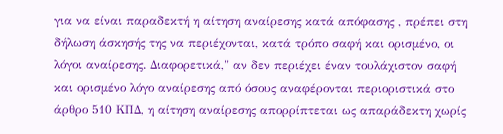για να είναι παραδεκτή η αίτηση αναίρεσης κατά απόφασης , πρέπει στη δήλωση άσκησής της να περιέχονται, κατά τρόπο σαφή και ορισμένο, οι λόγοι αναίρεσης. Διαφορετικά," αν δεν περιέχει έναν τουλάχιστον σαφή και ορισμένο λόγο αναίρεσης από όσους αναφέρονται περιοριστικά στο άρθρο 510 ΚΠΔ, η αίτηση αναίρεσης απορρίπτεται ως απαράδεκτη χωρίς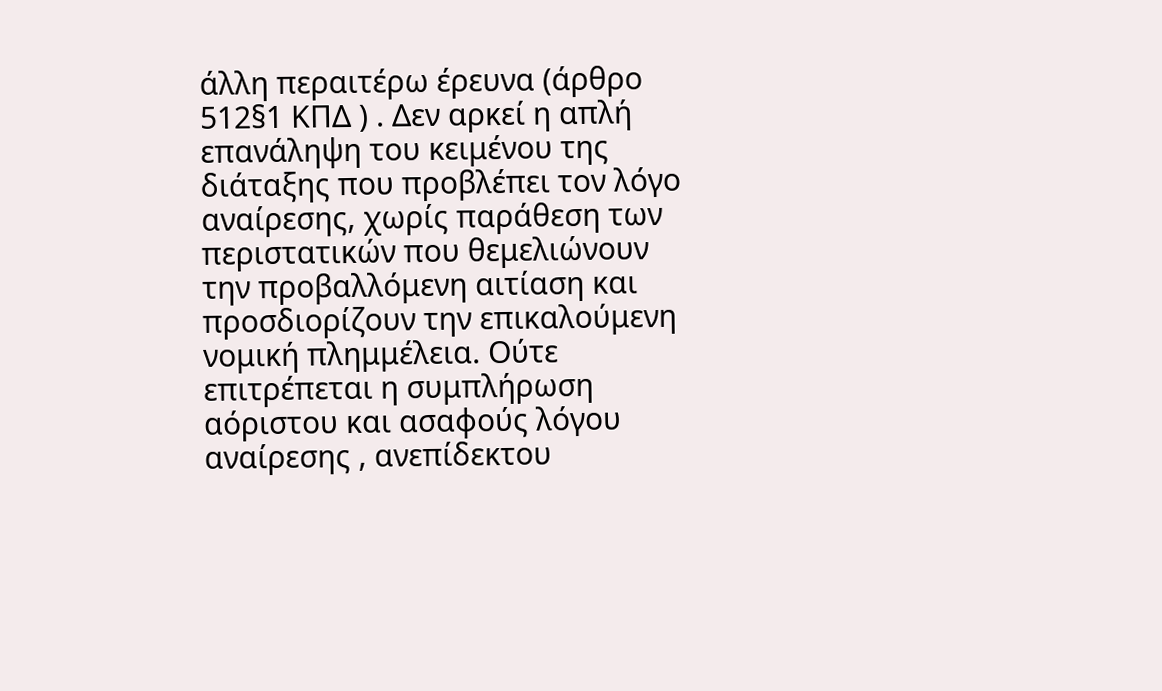άλλη περαιτέρω έρευνα (άρθρο 512§1 ΚΠΔ ) . Δεν αρκεί η απλή επανάληψη του κειμένου της διάταξης που προβλέπει τον λόγο αναίρεσης, χωρίς παράθεση των περιστατικών που θεμελιώνουν την προβαλλόμενη αιτίαση και προσδιορίζουν την επικαλούμενη νομική πλημμέλεια. Ούτε επιτρέπεται η συμπλήρωση αόριστου και ασαφούς λόγου αναίρεσης , ανεπίδεκτου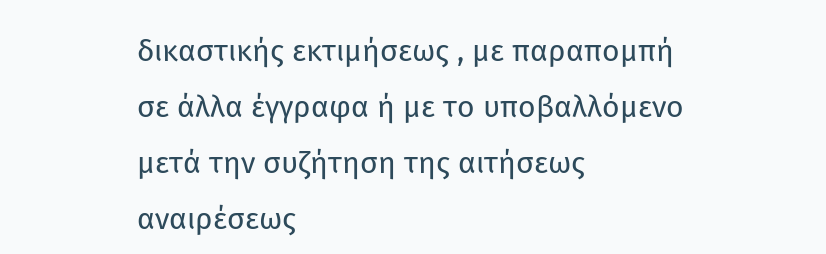δικαστικής εκτιμήσεως , με παραπομπή σε άλλα έγγραφα ή με το υποβαλλόμενο μετά την συζήτηση της αιτήσεως αναιρέσεως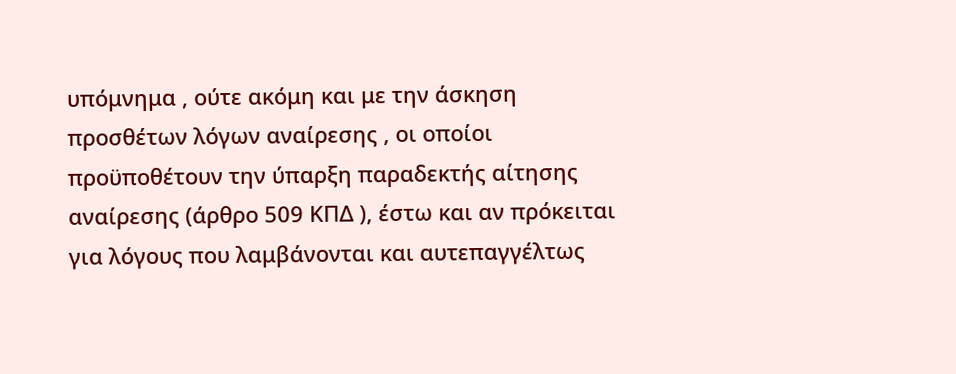υπόμνημα , ούτε ακόμη και με την άσκηση προσθέτων λόγων αναίρεσης , οι οποίοι προϋποθέτουν την ύπαρξη παραδεκτής αίτησης αναίρεσης (άρθρο 509 ΚΠΔ ), έστω και αν πρόκειται για λόγους που λαμβάνονται και αυτεπαγγέλτως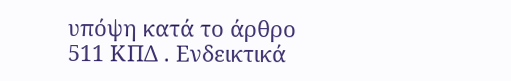υπόψη κατά το άρθρο 511 ΚΠΔ . Ενδεικτικά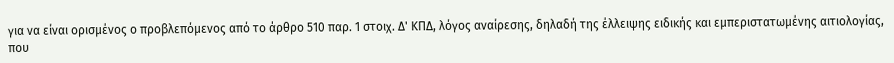για να είναι ορισμένος ο προβλεπόμενος από το άρθρο 510 παρ. 1 στοιχ. Δ' ΚΠΔ, λόγος αναίρεσης, δηλαδή της έλλειψης ειδικής και εμπεριστατωμένης αιτιολογίας, που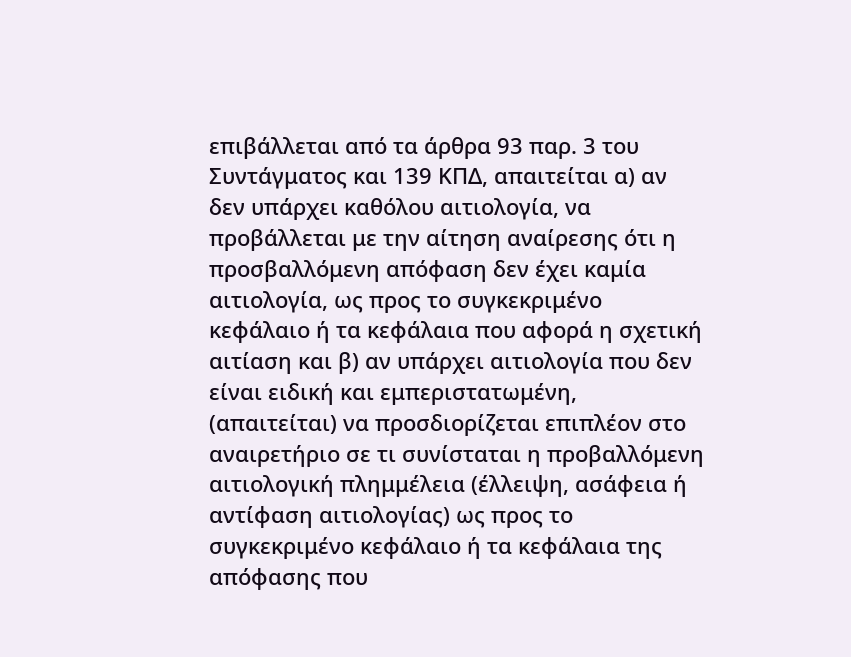επιβάλλεται από τα άρθρα 93 παρ. 3 του Συντάγματος και 139 ΚΠΔ, απαιτείται α) αν δεν υπάρχει καθόλου αιτιολογία, να προβάλλεται με την αίτηση αναίρεσης ότι η προσβαλλόμενη απόφαση δεν έχει καμία αιτιολογία, ως προς το συγκεκριμένο κεφάλαιο ή τα κεφάλαια που αφορά η σχετική αιτίαση και β) αν υπάρχει αιτιολογία που δεν είναι ειδική και εμπεριστατωμένη, (απαιτείται) να προσδιορίζεται επιπλέον στο αναιρετήριο σε τι συνίσταται η προβαλλόμενη αιτιολογική πλημμέλεια (έλλειψη, ασάφεια ή αντίφαση αιτιολογίας) ως προς το συγκεκριμένο κεφάλαιο ή τα κεφάλαια της απόφασης που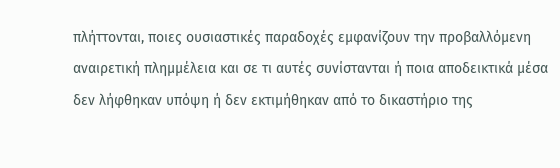πλήττονται, ποιες ουσιαστικές παραδοχές εμφανίζουν την προβαλλόμενη αναιρετική πλημμέλεια και σε τι αυτές συνίστανται ή ποια αποδεικτικά μέσα δεν λήφθηκαν υπόψη ή δεν εκτιμήθηκαν από το δικαστήριο της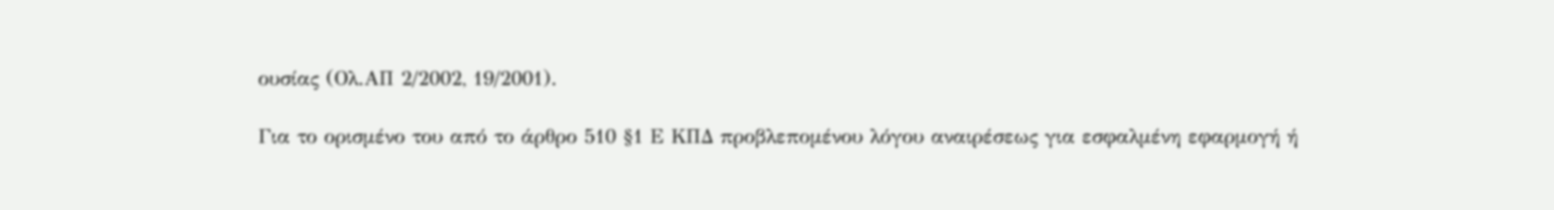ουσίας (Ολ.ΑΠ 2/2002, 19/2001).

Για το ορισμένο του από το άρθρο 510 §1 Ε ΚΠΔ προβλεπομένου λόγου αναιρέσεως για εσφαλμένη εφαρμογή ή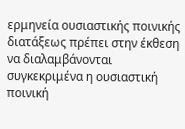ερμηνεία ουσιαστικής ποινικής διατάξεως πρέπει στην έκθεση να διαλαμβάνονται συγκεκριμένα η ουσιαστική ποινική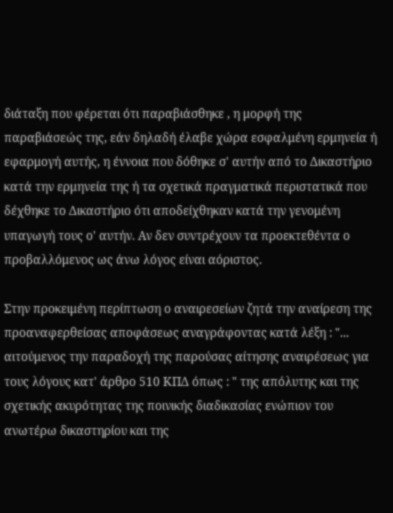διάταξη που φέρεται ότι παραβιάσθηκε , η μορφή της παραβιάσεώς της, εάν δηλαδή έλαβε χώρα εσφαλμένη ερμηνεία ή εφαρμογή αυτής, η έννοια που δόθηκε σ' αυτήν από το Δικαστήριο κατά την ερμηνεία της ή τα σχετικά πραγματικά περιστατικά που δέχθηκε το Δικαστήριο ότι αποδείχθηκαν κατά την γενομένη υπαγωγή τους ο' αυτήν. Αν δεν συντρέχουν τα προεκτεθέντα ο προβαλλόμενος ως άνω λόγος είναι αόριστος.

Στην προκειμένη περίπτωση ο αναιρεσείων ζητά την αναίρεση της προαναφερθείσας αποφάσεως αναγράφοντας κατά λέξη : "... αιτούμενος την παραδοχή της παρούσας αίτησης αναιρέσεως για τους λόγους κατ' άρθρο 510 ΚΠΔ όπως : " της απόλυτης και της σχετικής ακυρότητας της ποινικής διαδικασίας ενώπιον του ανωτέρω δικαστηρίου και της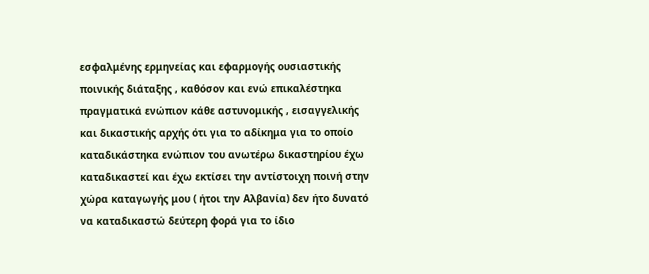εσφαλμένης ερμηνείας και εφαρμογής ουσιαστικής ποινικής διάταξης , καθόσον και ενώ επικαλέστηκα πραγματικά ενώπιον κάθε αστυνομικής , εισαγγελικής και δικαστικής αρχής ότι για το αδίκημα για το οποίο καταδικάστηκα ενώπιον του ανωτέρω δικαστηρίου έχω καταδικαστεί και έχω εκτίσει την αντίστοιχη ποινή στην χώρα καταγωγής μου ( ήτοι την Αλβανία) δεν ήτο δυνατό να καταδικαστώ δεύτερη φορά για το ίδιο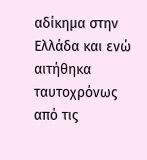αδίκημα στην Ελλάδα και ενώ αιτήθηκα ταυτοχρόνως από τις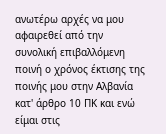ανωτέρω αρχές να μου αφαιρεθεί από την συνολική επιβαλλόμενη ποινή ο χρόνος έκτισης της ποινής μου στην Αλβανία κατ' άρθρο 10 ΠΚ και ενώ είμαι στις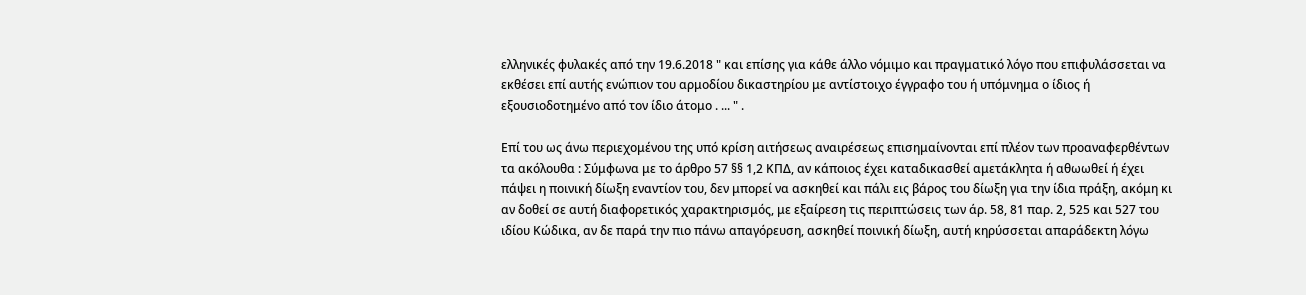ελληνικές φυλακές από την 19.6.2018 " και επίσης για κάθε άλλο νόμιμο και πραγματικό λόγο που επιφυλάσσεται να εκθέσει επί αυτής ενώπιον του αρμοδίου δικαστηρίου με αντίστοιχο έγγραφο του ή υπόμνημα ο ίδιος ή εξουσιοδοτημένο από τον ίδιο άτομο . ... " .

Επί του ως άνω περιεχομένου της υπό κρίση αιτήσεως αναιρέσεως επισημαίνονται επί πλέον των προαναφερθέντων τα ακόλουθα : Σύμφωνα με το άρθρο 57 §§ 1,2 ΚΠΔ, αν κάποιος έχει καταδικασθεί αμετάκλητα ή αθωωθεί ή έχει πάψει η ποινική δίωξη εναντίον του, δεν μπορεί να ασκηθεί και πάλι εις βάρος του δίωξη για την ίδια πράξη, ακόμη κι αν δοθεί σε αυτή διαφορετικός χαρακτηρισμός, με εξαίρεση τις περιπτώσεις των άρ. 58, 81 παρ. 2, 525 και 527 του ιδίου Κώδικα, αν δε παρά την πιο πάνω απαγόρευση, ασκηθεί ποινική δίωξη, αυτή κηρύσσεται απαράδεκτη λόγω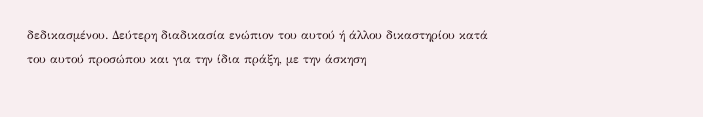δεδικασμένου. Δεύτερη διαδικασία ενώπιον του αυτού ή άλλου δικαστηρίου κατά του αυτού προσώπου και για την ίδια πράξη, με την άσκηση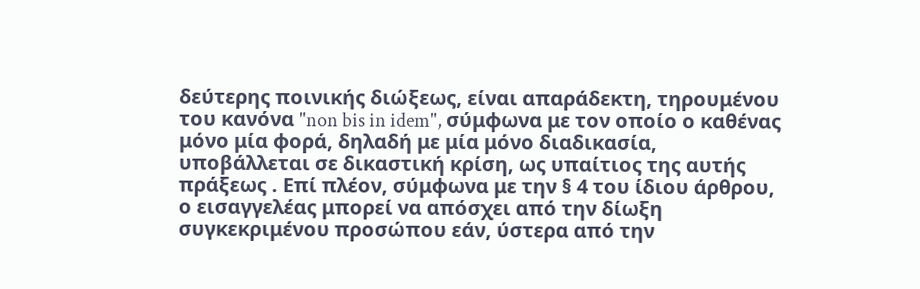δεύτερης ποινικής διώξεως, είναι απαράδεκτη, τηρουμένου του κανόνα "non bis in idem", σύμφωνα με τον οποίο ο καθένας μόνο μία φορά, δηλαδή με μία μόνο διαδικασία, υποβάλλεται σε δικαστική κρίση, ως υπαίτιος της αυτής πράξεως . Επί πλέον, σύμφωνα με την § 4 του ίδιου άρθρου, ο εισαγγελέας μπορεί να απόσχει από την δίωξη συγκεκριμένου προσώπου εάν, ύστερα από την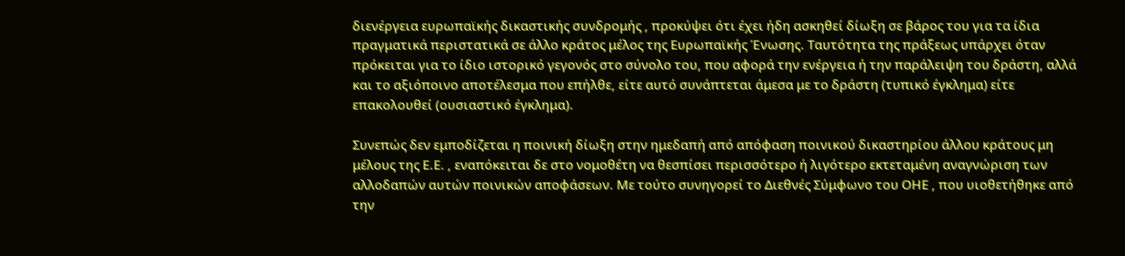διενέργεια ευρωπαϊκής δικαστικής συνδρομής , προκύψει ότι έχει ήδη ασκηθεί δίωξη σε βάρος του για τα ίδια πραγματικά περιστατικά σε άλλο κράτος μέλος της Ευρωπαϊκής Ένωσης. Ταυτότητα της πράξεως υπάρχει όταν πρόκειται για το ίδιο ιστορικό γεγονός στο σύνολο του, που αφορά την ενέργεια ή την παράλειψη του δράστη, αλλά και το αξιόποινο αποτέλεσμα που επήλθε, είτε αυτό συνάπτεται άμεσα με το δράστη (τυπικό έγκλημα) είτε επακολουθεί (ουσιαστικό έγκλημα).

Συνεπώς δεν εμποδίζεται η ποινική δίωξη στην ημεδαπή από απόφαση ποινικού δικαστηρίου άλλου κράτους μη μέλους της Ε.Ε. , εναπόκειται δε στο νομοθέτη να θεσπίσει περισσότερο ή λιγότερο εκτεταμένη αναγνώριση των αλλοδαπών αυτών ποινικών αποφάσεων. Με τούτο συνηγορεί το Διεθνές Σύμφωνο του ΟΗΕ , που υιοθετήθηκε από την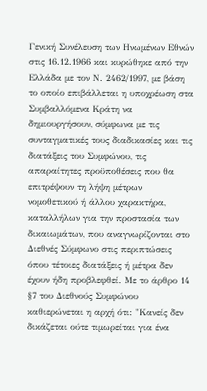Γενική Συνέλευση των Ηνωμένων Εθνών στις 16.12.1966 και κυρώθηκε από την Ελλάδα με τον Ν. 2462/1997, με βάση το οποίο επιβάλλεται η υποχρέωση στα Συμβαλλόμενα Κράτη να δημιουργήσουν, σύμφωνα με τις συνταγματικές τους διαδικασίες και τις διατάξεις του Συμφώνου, τις απαραίτητες προϋποθέσεις που θα επιτρέψουν τη λήψη μέτρων νομοθετικού ή άλλου χαρακτήρα, καταλλήλων για την προστασία των δικαιωμάτων, που αναγνωρίζονται στο Διεθνές Σύμφωνο στις περιπτώσεις όπου τέτοιες διατάξεις ή μέτρα δεν έχουν ήδη προβλεφθεί. Με το άρθρο 14 §7 του Διεθνούς Συμφώνου καθιερώνεται η αρχή ότι: "Κανείς δεν δικάζεται ούτε τιμωρείται για ένα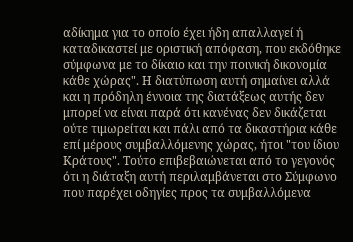αδίκημα για το οποίο έχει ήδη απαλλαγεί ή καταδικαστεί με οριστική απόφαση, που εκδόθηκε σύμφωνα με το δίκαιο και την ποινική δικονομία κάθε χώρας". Η διατύπωση αυτή σημαίνει αλλά και η πρόδηλη έννοια της διατάξεως αυτής δεν μπορεί να είναι παρά ότι κανένας δεν δικάζεται ούτε τιμωρείται και πάλι από τα δικαστήρια κάθε επί μέρους συμβαλλόμενης χώρας, ήτοι "του ίδιου Κράτους". Τούτο επιβεβαιώνεται από το γεγονός ότι η διάταξη αυτή περιλαμβάνεται στο Σύμφωνο που παρέχει οδηγίες προς τα συμβαλλόμενα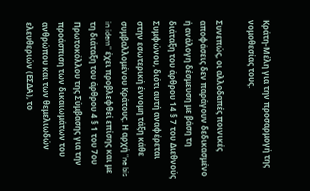Κράτη-Μέλη για την προσαρμογή της νομοθεσίας τους.

Συνεπώς, οι αλλοδαπές ποινικές αποφάσεις δεν παράγουν δεδικασμένο ή ανάλογη δέσμευση με βάση τη διάταξη του άρθρου 14 § 7 του Διεθνούς Συμφώνου, διότι αυτή αναφέρεται στην εσωτερική έννομη τάξη κάθε συμβαλλομένου Κράτους. Η αρχή "ne bis in idem" έχει προβλεφθεί επίσης και με τη διάταξη του άρθρου 4 § 1 του 7ου Πρωτοκόλλου της Σύμβασης για την προάσπιση των δικαιωμάτων του ανθρώπου και των θεμελιωδών ελευθεριών (ΕΣΔΑ), το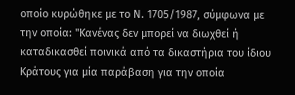οποίο κυρώθηκε με το Ν. 1705/1987, σύμφωνα με την οποία: "Κανένας δεν μπορεί να διωχθεί ή καταδικασθεί ποινικά από τα δικαστήρια του ίδιου Κράτους για μία παράβαση για την οποία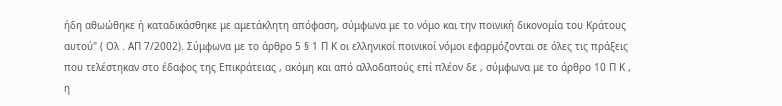ήδη αθωώθηκε ή καταδικάσθηκε με αμετάκλητη απόφαση, σύμφωνα με το νόμο και την ποινική δικονομία του Κράτους αυτού" ( Ολ . ΑΠ 7/2002). Σύμφωνα με το άρθρο 5 § 1 Π Κ οι ελληνικοί ποινικοί νόμοι εφαρμόζονται σε όλες τις πράξεις που τελέστηκαν στο έδαφος της Επικράτειας , ακόμη και από αλλοδαπούς επί πλέον δε , σύμφωνα με το άρθρο 10 Π Κ , η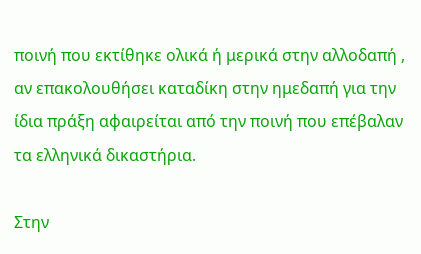ποινή που εκτίθηκε ολικά ή μερικά στην αλλοδαπή , αν επακολουθήσει καταδίκη στην ημεδαπή για την ίδια πράξη αφαιρείται από την ποινή που επέβαλαν τα ελληνικά δικαστήρια.

Στην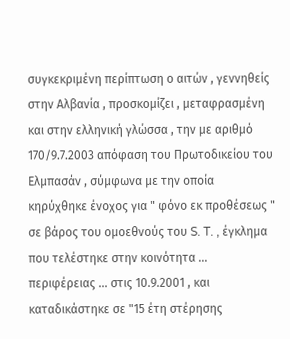συγκεκριμένη περίπτωση ο αιτών , γεννηθείς στην Αλβανία , προσκομίζει , μεταφρασμένη και στην ελληνική γλώσσα , την με αριθμό 170/9.7.2003 απόφαση του Πρωτοδικείου του Ελμπασάν , σύμφωνα με την οποία κηρύχθηκε ένοχος για " φόνο εκ προθέσεως " σε βάρος του ομοεθνούς του S. T. , έγκλημα που τελέστηκε στην κοινότητα ... περιφέρειας ... στις 10.9.2001 , και καταδικάστηκε σε "15 έτη στέρησης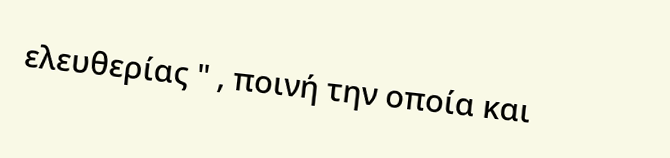ελευθερίας " , ποινή την οποία και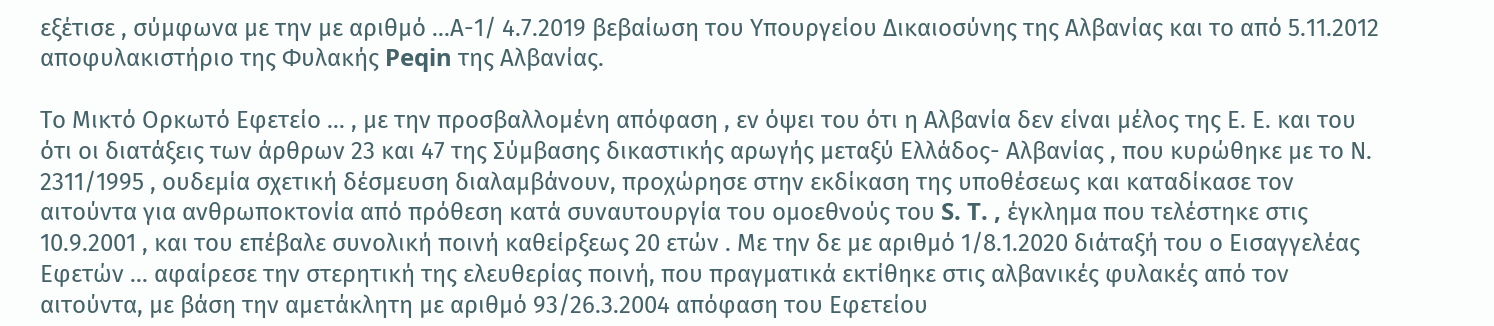εξέτισε , σύμφωνα με την με αριθμό ...Α-1/ 4.7.2019 βεβαίωση του Υπουργείου Δικαιοσύνης της Αλβανίας και το από 5.11.2012 αποφυλακιστήριο της Φυλακής Peqin της Αλβανίας.

Το Μικτό Ορκωτό Εφετείο ... , με την προσβαλλομένη απόφαση , εν όψει του ότι η Αλβανία δεν είναι μέλος της Ε. Ε. και του ότι οι διατάξεις των άρθρων 23 και 47 της Σύμβασης δικαστικής αρωγής μεταξύ Ελλάδος- Αλβανίας , που κυρώθηκε με το Ν. 2311/1995 , ουδεμία σχετική δέσμευση διαλαμβάνουν, προχώρησε στην εκδίκαση της υποθέσεως και καταδίκασε τον αιτούντα για ανθρωποκτονία από πρόθεση κατά συναυτουργία του ομοεθνούς του S. T. , έγκλημα που τελέστηκε στις 10.9.2001 , και του επέβαλε συνολική ποινή καθείρξεως 20 ετών . Με την δε με αριθμό 1/8.1.2020 διάταξή του ο Εισαγγελέας Εφετών ... αφαίρεσε την στερητική της ελευθερίας ποινή, που πραγματικά εκτίθηκε στις αλβανικές φυλακές από τον αιτούντα, με βάση την αμετάκλητη με αριθμό 93/26.3.2004 απόφαση του Εφετείου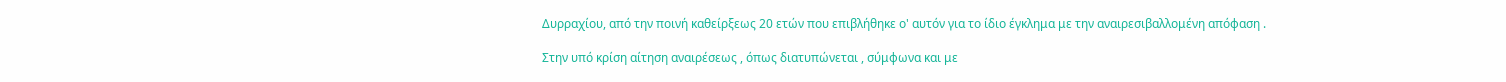Δυρραχίου, από την ποινή καθείρξεως 20 ετών που επιβλήθηκε ο' αυτόν για το ίδιο έγκλημα με την αναιρεσιβαλλομένη απόφαση .

Στην υπό κρίση αίτηση αναιρέσεως , όπως διατυπώνεται , σύμφωνα και με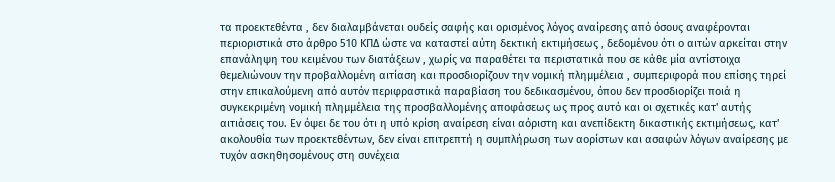τα προεκτεθέντα , δεν διαλαμβάνεται ουδείς σαφής και ορισμένος λόγος αναίρεσης από όσους αναφέρονται περιοριστικά στο άρθρο 510 ΚΠΔ ώστε να καταστεί αύτη δεκτική εκτιμήσεως , δεδομένου ότι ο αιτών αρκείται στην επανάληψη του κειμένου των διατάξεων , χωρίς να παραθέτει τα περιστατικά που σε κάθε μία αντίστοιχα θεμελιώνουν την προβαλλομένη αιτίαση και προσδιορίζουν την νομική πλημμέλεια , συμπεριφορά που επίσης τηρεί στην επικαλούμενη από αυτόν περιφραστικά παραβίαση του δεδικασμένου, όπου δεν προσδιορίζει ποιά η συγκεκριμένη νομική πλημμέλεια της προσβαλλομένης αποφάσεως ως προς αυτό και οι σχετικές κατ' αυτής αιτιάσεις του. Εν όψει δε του ότι η υπό κρίση αναίρεση είναι αόριστη και ανεπίδεκτη δικαστικής εκτιμήσεως, κατ' ακολουθία των προεκτεθέντων, δεν είναι επιτρεπτή η συμπλήρωση των αορίστων και ασαφών λόγων αναίρεσης με τυχόν ασκηθησομένους στη συνέχεια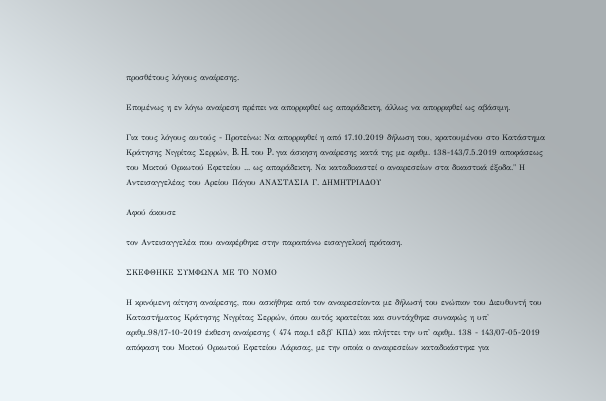προσθέτους λόγους αναίρεσης.

Επομένως η εν λόγω αναίρεση πρέπει να απορριφθεί ως απαράδεκτη, άλλως να απορριφθεί ως αβάσιμη.

Για τους λόγους αυτούς - Προτείνω: Να απορριφθεί η από 17.10.2019 δήλωση του, κρατουμένου στο Κατάστημα Κράτησης Νιγρίτας Σερρών, B. H. του P. για άσκηση αναίρεσης κατά της με αριθμ. 138-143/7.5.2019 αποφάσεως του Μικτού Ορκωτού Εφετείου ... ως απαράδεκτη. Να καταδικαστεί ο αναιρεσείων στα δικαστικά έξοδα." Η Αντεισαγγελέας του Αρείου Πάγου ΑΝΑΣΤΑΣΙΑ Γ. ΔΗΜΗΤΡΙΑΔΟΥ

Αφού άκουσε

τον Αντεισαγγελέα που αναφέρθηκε στην παραπάνω εισαγγελική πρόταση.

ΣΚΕΦΘΗΚΕ ΣΥΜΦΩΝΑ ΜΕ ΤΟ ΝΟΜΟ

Η κρινόμενη αίτηση αναίρεσης, που ασκήθηκε από τον αναιρεσείοντα με δήλωσή του ενώπιον του Διευθυντή του Καταστήματος Κράτησης Νιγρίτας Σερρών, όπου αυτός κρατείται και συντάχθηκε συναφώς η υπ' αριθμ.98/17-10-2019 έκθεση αναίρεσης ( 474 παρ.1 εδ.β' ΚΠΔ) και πλήττει την υπ' αριθμ. 138 - 143/07-05-2019 απόφαση του Μικτού Ορκωτού Εφετείου Λάρισας, με την οποία ο αναιρεσείων καταδικάστηκε για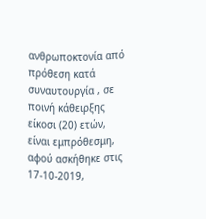ανθρωποκτονία από πρόθεση κατά συναυτουργία , σε ποινή κάθειρξης είκοσι (20) ετών, είναι εμπρόθεσμη, αφού ασκήθηκε στις 17-10-2019,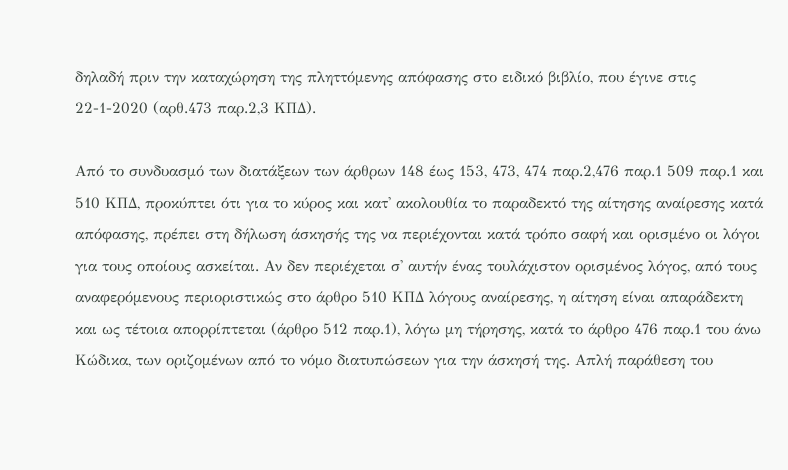δηλαδή πριν την καταχώρηση της πληττόμενης απόφασης στο ειδικό βιβλίο, που έγινε στις 22-1-2020 (αρθ.473 παρ.2,3 ΚΠΔ).

Από το συνδυασμό των διατάξεων των άρθρων 148 έως 153, 473, 474 παρ.2,476 παρ.1 509 παρ.1 και 510 ΚΠΔ, προκύπτει ότι για το κύρος και κατ' ακολουθία το παραδεκτό της αίτησης αναίρεσης κατά απόφασης, πρέπει στη δήλωση άσκησής της να περιέχονται κατά τρόπο σαφή και ορισμένο οι λόγοι για τους οποίους ασκείται. Αν δεν περιέχεται σ' αυτήν ένας τουλάχιστον ορισμένος λόγος, από τους αναφερόμενους περιοριστικώς στο άρθρο 510 ΚΠΔ λόγους αναίρεσης, η αίτηση είναι απαράδεκτη και ως τέτοια απορρίπτεται (άρθρο 512 παρ.1), λόγω μη τήρησης, κατά το άρθρο 476 παρ.1 του άνω Κώδικα, των οριζομένων από το νόμο διατυπώσεων για την άσκησή της. Απλή παράθεση του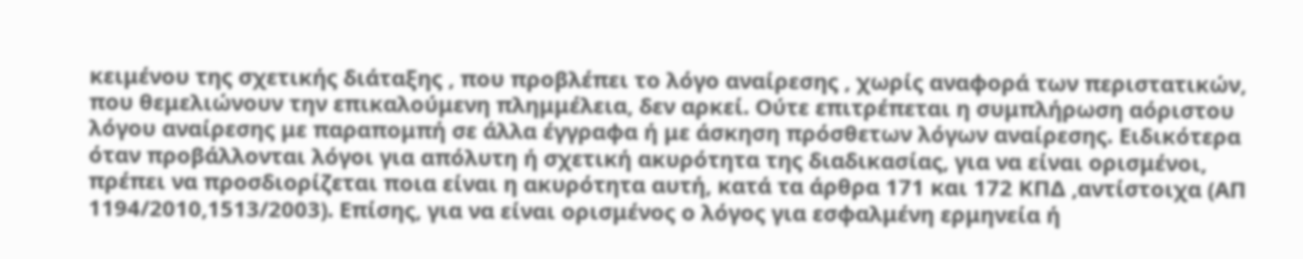κειμένου της σχετικής διάταξης , που προβλέπει το λόγο αναίρεσης , χωρίς αναφορά των περιστατικών, που θεμελιώνουν την επικαλούμενη πλημμέλεια, δεν αρκεί. Ούτε επιτρέπεται η συμπλήρωση αόριστου λόγου αναίρεσης με παραπομπή σε άλλα έγγραφα ή με άσκηση πρόσθετων λόγων αναίρεσης. Ειδικότερα όταν προβάλλονται λόγοι για απόλυτη ή σχετική ακυρότητα της διαδικασίας, για να είναι ορισμένοι, πρέπει να προσδιορίζεται ποια είναι η ακυρότητα αυτή, κατά τα άρθρα 171 και 172 ΚΠΔ ,αντίστοιχα (ΑΠ 1194/2010,1513/2003). Επίσης, για να είναι ορισμένος ο λόγος για εσφαλμένη ερμηνεία ή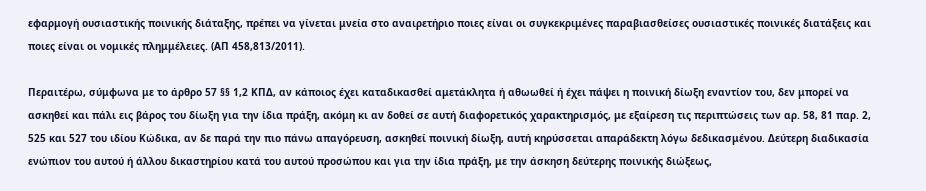εφαρμογή ουσιαστικής ποινικής διάταξης, πρέπει να γίνεται μνεία στο αναιρετήριο ποιες είναι οι συγκεκριμένες παραβιασθείσες ουσιαστικές ποινικές διατάξεις και ποιες είναι οι νομικές πλημμέλειες. (ΑΠ 458,813/2011).

Περαιτέρω, σύμφωνα με το άρθρο 57 §§ 1,2 ΚΠΔ, αν κάποιος έχει καταδικασθεί αμετάκλητα ή αθωωθεί ή έχει πάψει η ποινική δίωξη εναντίον του, δεν μπορεί να ασκηθεί και πάλι εις βάρος του δίωξη για την ίδια πράξη, ακόμη κι αν δοθεί σε αυτή διαφορετικός χαρακτηρισμός, με εξαίρεση τις περιπτώσεις των αρ. 58, 81 παρ. 2, 525 και 527 του ιδίου Κώδικα, αν δε παρά την πιο πάνω απαγόρευση, ασκηθεί ποινική δίωξη, αυτή κηρύσσεται απαράδεκτη λόγω δεδικασμένου. Δεύτερη διαδικασία ενώπιον του αυτού ή άλλου δικαστηρίου κατά του αυτού προσώπου και για την ίδια πράξη, με την άσκηση δεύτερης ποινικής διώξεως,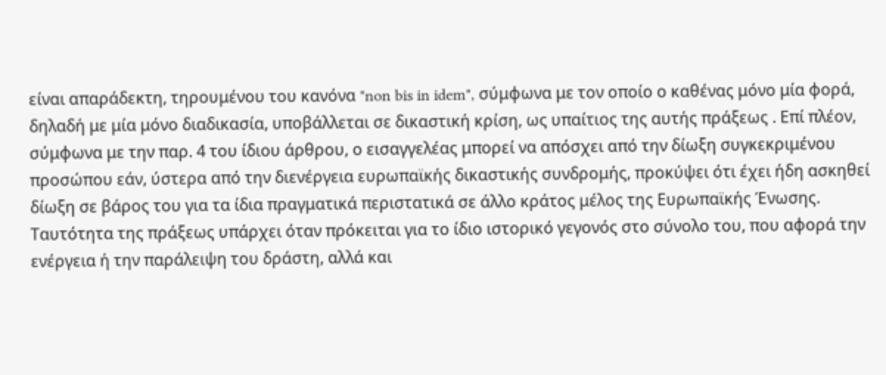είναι απαράδεκτη, τηρουμένου του κανόνα "non bis in idem", σύμφωνα με τον οποίο ο καθένας μόνο μία φορά, δηλαδή με μία μόνο διαδικασία, υποβάλλεται σε δικαστική κρίση, ως υπαίτιος της αυτής πράξεως . Επί πλέον, σύμφωνα με την παρ. 4 του ίδιου άρθρου, ο εισαγγελέας μπορεί να απόσχει από την δίωξη συγκεκριμένου προσώπου εάν, ύστερα από την διενέργεια ευρωπαϊκής δικαστικής συνδρομής, προκύψει ότι έχει ήδη ασκηθεί δίωξη σε βάρος του για τα ίδια πραγματικά περιστατικά σε άλλο κράτος μέλος της Ευρωπαϊκής Ένωσης. Ταυτότητα της πράξεως υπάρχει όταν πρόκειται για το ίδιο ιστορικό γεγονός στο σύνολο του, που αφορά την ενέργεια ή την παράλειψη του δράστη, αλλά και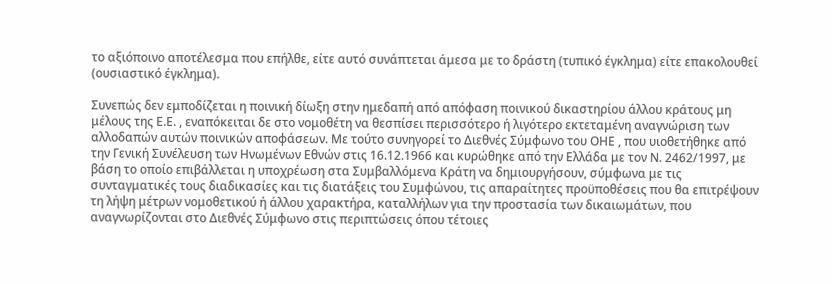το αξιόποινο αποτέλεσμα που επήλθε, είτε αυτό συνάπτεται άμεσα με το δράστη (τυπικό έγκλημα) είτε επακολουθεί (ουσιαστικό έγκλημα).

Συνεπώς δεν εμποδίζεται η ποινική δίωξη στην ημεδαπή από απόφαση ποινικού δικαστηρίου άλλου κράτους μη μέλους της Ε.Ε. , εναπόκειται δε στο νομοθέτη να θεσπίσει περισσότερο ή λιγότερο εκτεταμένη αναγνώριση των αλλοδαπών αυτών ποινικών αποφάσεων. Με τούτο συνηγορεί το Διεθνές Σύμφωνο του ΟΗΕ , που υιοθετήθηκε από την Γενική Συνέλευση των Ηνωμένων Εθνών στις 16.12.1966 και κυρώθηκε από την Ελλάδα με τον Ν. 2462/1997, με βάση το οποίο επιβάλλεται η υποχρέωση στα Συμβαλλόμενα Κράτη να δημιουργήσουν, σύμφωνα με τις συνταγματικές τους διαδικασίες και τις διατάξεις του Συμφώνου, τις απαραίτητες προϋποθέσεις που θα επιτρέψουν τη λήψη μέτρων νομοθετικού ή άλλου χαρακτήρα, καταλλήλων για την προστασία των δικαιωμάτων, που αναγνωρίζονται στο Διεθνές Σύμφωνο στις περιπτώσεις όπου τέτοιες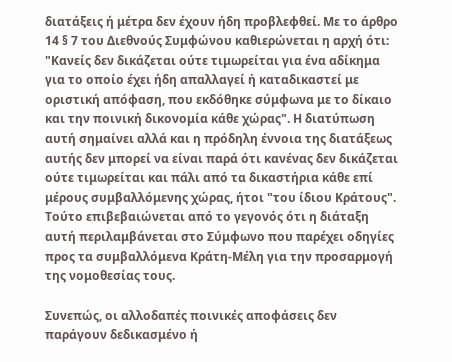διατάξεις ή μέτρα δεν έχουν ήδη προβλεφθεί. Με το άρθρο 14 § 7 του Διεθνούς Συμφώνου καθιερώνεται η αρχή ότι: "Κανείς δεν δικάζεται ούτε τιμωρείται για ένα αδίκημα για το οποίο έχει ήδη απαλλαγεί ή καταδικαστεί με οριστική απόφαση, που εκδόθηκε σύμφωνα με το δίκαιο και την ποινική δικονομία κάθε χώρας". Η διατύπωση αυτή σημαίνει αλλά και η πρόδηλη έννοια της διατάξεως αυτής δεν μπορεί να είναι παρά ότι κανένας δεν δικάζεται ούτε τιμωρείται και πάλι από τα δικαστήρια κάθε επί μέρους συμβαλλόμενης χώρας, ήτοι "του ίδιου Κράτους". Τούτο επιβεβαιώνεται από το γεγονός ότι η διάταξη αυτή περιλαμβάνεται στο Σύμφωνο που παρέχει οδηγίες προς τα συμβαλλόμενα Κράτη-Μέλη για την προσαρμογή της νομοθεσίας τους.

Συνεπώς, οι αλλοδαπές ποινικές αποφάσεις δεν παράγουν δεδικασμένο ή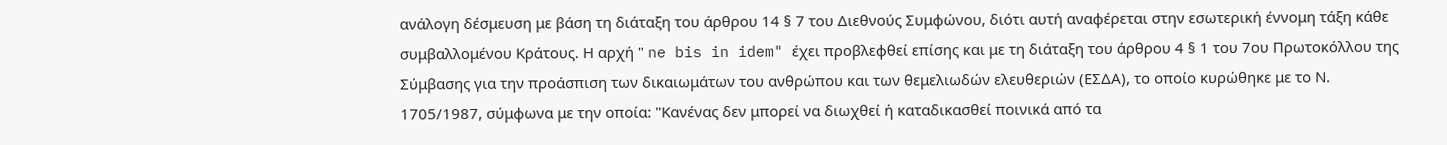ανάλογη δέσμευση με βάση τη διάταξη του άρθρου 14 § 7 του Διεθνούς Συμφώνου, διότι αυτή αναφέρεται στην εσωτερική έννομη τάξη κάθε συμβαλλομένου Κράτους. Η αρχή " ne bis in idem" έχει προβλεφθεί επίσης και με τη διάταξη του άρθρου 4 § 1 του 7ου Πρωτοκόλλου της Σύμβασης για την προάσπιση των δικαιωμάτων του ανθρώπου και των θεμελιωδών ελευθεριών (ΕΣΔΑ), το οποίο κυρώθηκε με το Ν. 1705/1987, σύμφωνα με την οποία: "Κανένας δεν μπορεί να διωχθεί ή καταδικασθεί ποινικά από τα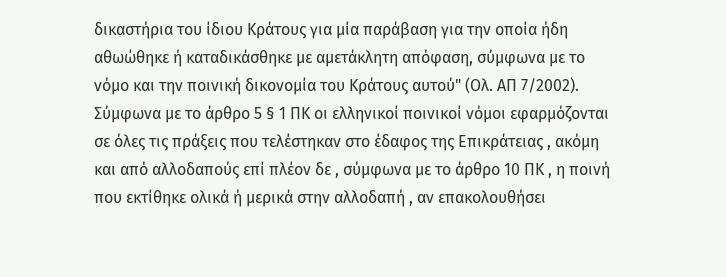δικαστήρια του ίδιου Κράτους για μία παράβαση για την οποία ήδη αθωώθηκε ή καταδικάσθηκε με αμετάκλητη απόφαση, σύμφωνα με το νόμο και την ποινική δικονομία του Κράτους αυτού" (Ολ. ΑΠ 7/2002). Σύμφωνα με το άρθρο 5 § 1 ΠΚ οι ελληνικοί ποινικοί νόμοι εφαρμόζονται σε όλες τις πράξεις που τελέστηκαν στο έδαφος της Επικράτειας , ακόμη και από αλλοδαπούς επί πλέον δε , σύμφωνα με το άρθρο 10 ΠΚ , η ποινή που εκτίθηκε ολικά ή μερικά στην αλλοδαπή , αν επακολουθήσει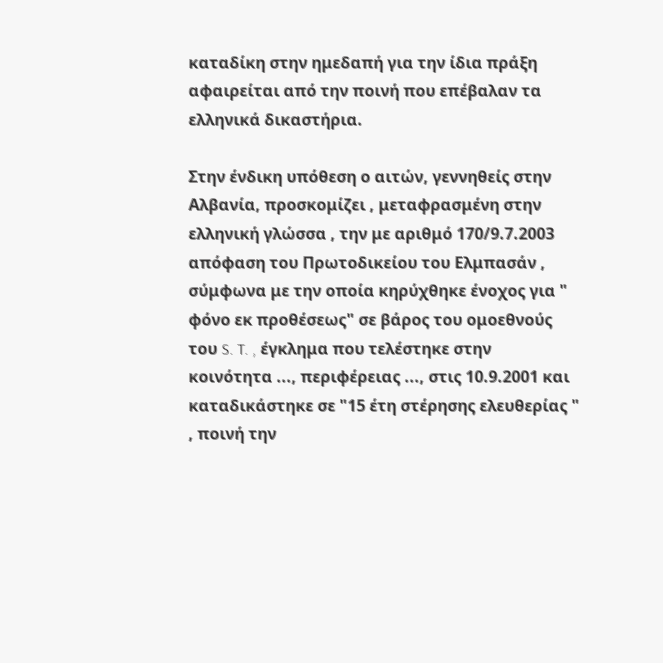καταδίκη στην ημεδαπή για την ίδια πράξη αφαιρείται από την ποινή που επέβαλαν τα ελληνικά δικαστήρια.

Στην ένδικη υπόθεση ο αιτών, γεννηθείς στην Αλβανία, προσκομίζει , μεταφρασμένη στην ελληνική γλώσσα , την με αριθμό 170/9.7.2003 απόφαση του Πρωτοδικείου του Ελμπασάν , σύμφωνα με την οποία κηρύχθηκε ένοχος για " φόνο εκ προθέσεως" σε βάρος του ομοεθνούς του S. T. , έγκλημα που τελέστηκε στην κοινότητα ..., περιφέρειας ..., στις 10.9.2001 και καταδικάστηκε σε "15 έτη στέρησης ελευθερίας " , ποινή την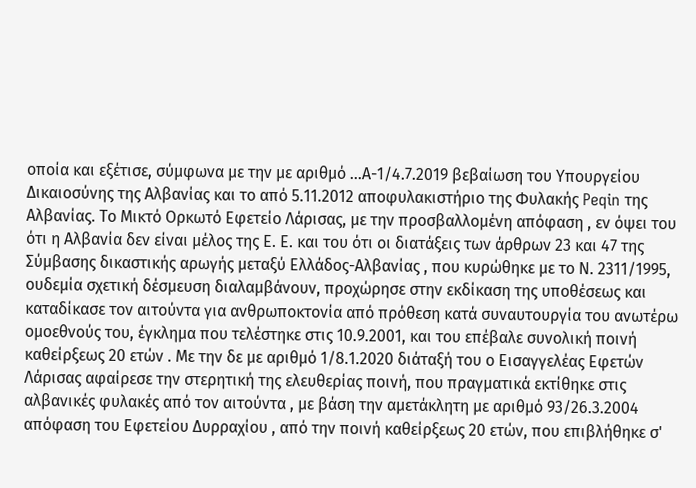οποία και εξέτισε, σύμφωνα με την με αριθμό ...Α-1/4.7.2019 βεβαίωση του Υπουργείου Δικαιοσύνης της Αλβανίας και το από 5.11.2012 αποφυλακιστήριο της Φυλακής Peqin της Αλβανίας. Το Μικτό Ορκωτό Εφετείο Λάρισας, με την προσβαλλομένη απόφαση , εν όψει του ότι η Αλβανία δεν είναι μέλος της Ε. Ε. και του ότι οι διατάξεις των άρθρων 23 και 47 της Σύμβασης δικαστικής αρωγής μεταξύ Ελλάδος-Αλβανίας , που κυρώθηκε με το Ν. 2311/1995, ουδεμία σχετική δέσμευση διαλαμβάνουν, προχώρησε στην εκδίκαση της υποθέσεως και καταδίκασε τον αιτούντα για ανθρωποκτονία από πρόθεση κατά συναυτουργία του ανωτέρω ομοεθνούς του, έγκλημα που τελέστηκε στις 10.9.2001, και του επέβαλε συνολική ποινή καθείρξεως 20 ετών . Με την δε με αριθμό 1/8.1.2020 διάταξή του ο Εισαγγελέας Εφετών Λάρισας αφαίρεσε την στερητική της ελευθερίας ποινή, που πραγματικά εκτίθηκε στις αλβανικές φυλακές από τον αιτούντα , με βάση την αμετάκλητη με αριθμό 93/26.3.2004 απόφαση του Εφετείου Δυρραχίου , από την ποινή καθείρξεως 20 ετών, που επιβλήθηκε σ'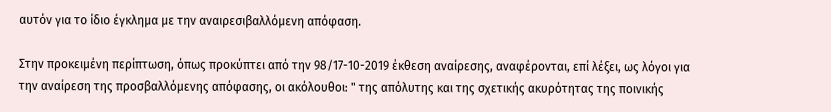αυτόν για το ίδιο έγκλημα με την αναιρεσιβαλλόμενη απόφαση.

Στην προκειμένη περίπτωση, όπως προκύπτει από την 98/17-10-2019 έκθεση αναίρεσης, αναφέρονται, επί λέξει, ως λόγοι για την αναίρεση της προσβαλλόμενης απόφασης, οι ακόλουθοι: " της απόλυτης και της σχετικής ακυρότητας της ποινικής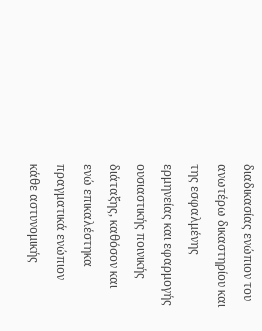διαδικασίας ενώπιον του ανωτέρω δικαστηρίου και της εσφαλμένης ερμηνείας και εφαρμογής ουσιαστικής ποινικής διάταξης, καθόσον και ενώ επικαλέστηκα πραγματικά ενώπιον κάθε αστυνομικής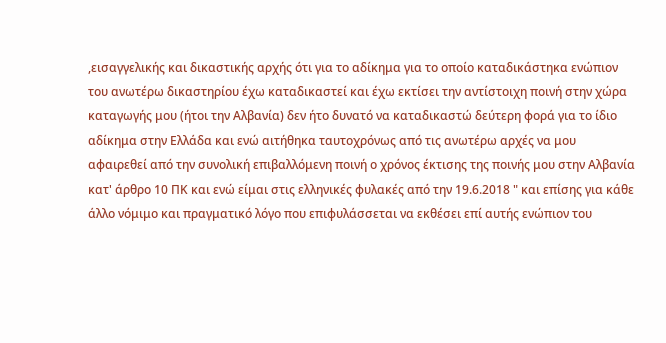,εισαγγελικής και δικαστικής αρχής ότι για το αδίκημα για το οποίο καταδικάστηκα ενώπιον του ανωτέρω δικαστηρίου έχω καταδικαστεί και έχω εκτίσει την αντίστοιχη ποινή στην χώρα καταγωγής μου (ήτοι την Αλβανία) δεν ήτο δυνατό να καταδικαστώ δεύτερη φορά για το ίδιο αδίκημα στην Ελλάδα και ενώ αιτήθηκα ταυτοχρόνως από τις ανωτέρω αρχές να μου αφαιρεθεί από την συνολική επιβαλλόμενη ποινή ο χρόνος έκτισης της ποινής μου στην Αλβανία κατ' άρθρο 10 ΠΚ και ενώ είμαι στις ελληνικές φυλακές από την 19.6.2018 " και επίσης για κάθε άλλο νόμιμο και πραγματικό λόγο που επιφυλάσσεται να εκθέσει επί αυτής ενώπιον του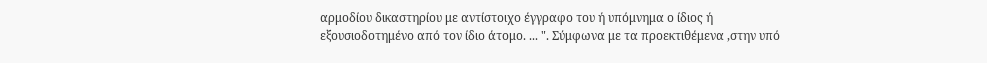αρμοδίου δικαστηρίου με αντίστοιχο έγγραφο του ή υπόμνημα ο ίδιος ή εξουσιοδοτημένο από τον ίδιο άτομο. ... ". Σύμφωνα με τα προεκτιθέμενα ,στην υπό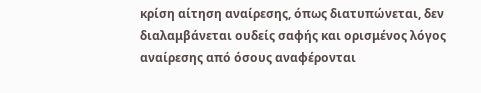κρίση αίτηση αναίρεσης, όπως διατυπώνεται, δεν διαλαμβάνεται ουδείς σαφής και ορισμένος λόγος αναίρεσης από όσους αναφέρονται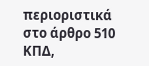περιοριστικά στο άρθρο 510 ΚΠΔ,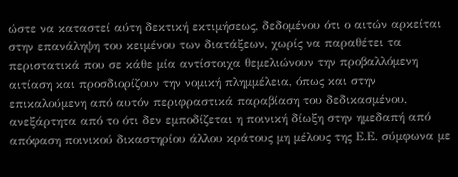ώστε να καταστεί αύτη δεκτική εκτιμήσεως, δεδομένου ότι ο αιτών αρκείται στην επανάληψη του κειμένου των διατάξεων, χωρίς να παραθέτει τα περιστατικά που σε κάθε μία αντίστοιχα θεμελιώνουν την προβαλλόμενη αιτίαση και προσδιορίζουν την νομική πλημμέλεια, όπως και στην επικαλούμενη από αυτόν περιφραστικά παραβίαση του δεδικασμένου, ανεξάρτητα από το ότι δεν εμποδίζεται η ποινική δίωξη στην ημεδαπή από απόφαση ποινικού δικαστηρίου άλλου κράτους μη μέλους της Ε.Ε. σύμφωνα με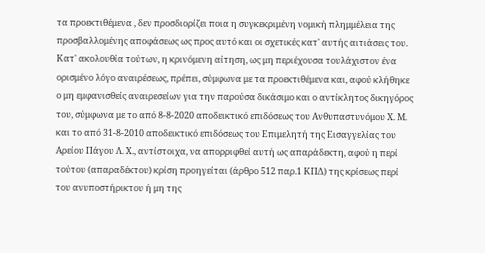τα προεκτιθέμενα , δεν προσδιορίζει ποια η συγκεκριμένη νομική πλημμέλεια της προσβαλλομένης αποφάσεως ως προς αυτό και οι σχετικές κατ' αυτής αιτιάσεις του. Κατ' ακολουθία τούτων, η κρινόμενη αίτηση, ως μη περιέχουσα τουλάχιστον ένα ορισμένο λόγο αναιρέσεως, πρέπει, σύμφωνα με τα προεκτιθέμενα και, αφού κλήθηκε ο μη εμφανισθείς αναιρεσείων για την παρούσα δικάσιμο και ο αντίκλητος δικηγόρος του, σύμφωνα με το από 8-8-2020 αποδεικτικό επιδόσεως του Ανθυπαστυνόμου Χ. Μ. και το από 31-8-2010 αποδεικτικό επιδόσεως του Επιμελητή της Εισαγγελίας του Αρείου Πάγου Λ. Χ., αντίστοιχα, να απορριφθεί αυτή ως απαράδεκτη, αφού η περί τούτου (απαραδέκτου) κρίση προηγείται (άρθρο 512 παρ.1 ΚΠΔ) της κρίσεως περί του ανυποστήρικτου ή μη της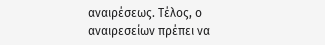αναιρέσεως. Τέλος, ο αναιρεσείων πρέπει να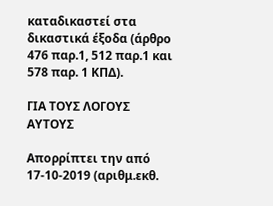καταδικαστεί στα δικαστικά έξοδα (άρθρο 476 παρ.1, 512 παρ.1 και 578 παρ. 1 ΚΠΔ).

ΓΙΑ ΤΟΥΣ ΛΟΓΟΥΣ ΑΥΤΟΥΣ

Απορρίπτει την από 17-10-2019 (αριθμ.εκθ.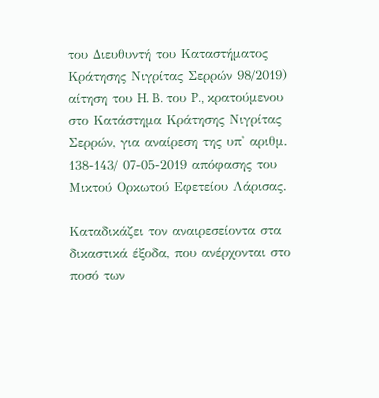του Διευθυντή του Καταστήματος Κράτησης Νιγρίτας Σερρών 98/2019) αίτηση του H. B. του P., κρατούμενου στο Κατάστημα Κράτησης Νιγρίτας Σερρών, για αναίρεση της υπ' αριθμ. 138-143/ 07-05-2019 απόφασης του Μικτού Ορκωτού Εφετείου Λάρισας.

Καταδικάζει τον αναιρεσείοντα στα δικαστικά έξοδα, που ανέρχονται στο ποσό των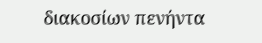διακοσίων πενήντα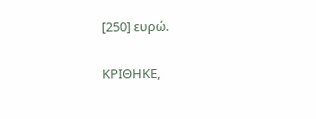[250] ευρώ.

ΚΡΙΘΗΚΕ,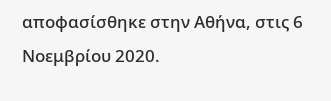αποφασίσθηκε στην Αθήνα, στις 6 Νοεμβρίου 2020.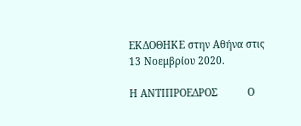ΕΚΔΟΘΗΚΕ στην Αθήνα στις 13 Νοεμβρίου 2020.

Η ΑΝΤΙΠΡΟΕΔΡΟΣ          Ο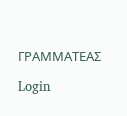ΓΡΑΜΜΑΤΕΑΣ

Login